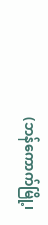(ဘန်ကောက်မြို့၊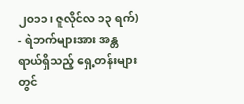၂၀၁၁၊ ဇူလိုင်လ ၁၃ ရက်) - ရဲဘက်များအား အန္တရာယ်ရှိသည့် ရှေ့တန်းများတွင်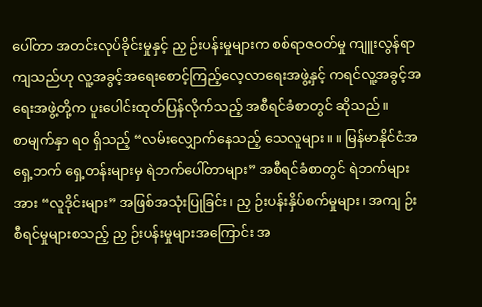ပေါ်တာ အတင်းလုပ်ခိုင်းမှုနှင့် ညှ ဉ်းပန်းမှုများက စစ်ရာဇဝတ်မှု ကျူးလွန်ရာကျသည်ဟု လူ့အခွင့်အရေးစောင့်ကြည့်လေ့လာရေးအဖွဲ့နှင့် ကရင်လူ့အခွင့်အရေးအဖွဲ့တို့က ပူးပေါင်းထုတ်ပြန်လိုက်သည့် အစီရင်ခံစာတွင် ဆိုသည်။
စာမျက်နှာ ရ၀ ရှိသည့် “လမ်းလျှောက်နေသည့် သေလူများ။ ။ မြန်မာနိုင်ငံအရှေ့ဘက် ရှေ့တန်းများမှ ရဲဘက်ပေါ်တာများ” အစီရင်ခံစာတွင် ရဲဘက်များအား “လူဒိုင်းများ” အဖြစ်အသုံးပြုခြင်း၊ ညှ ဉ်းပန်းနှိပ်စက်မှုများ၊ အကျ ဉ်းစီရင်မှုများစသည့် ညှ ဉ်းပန်းမှုများအကြောင်း အ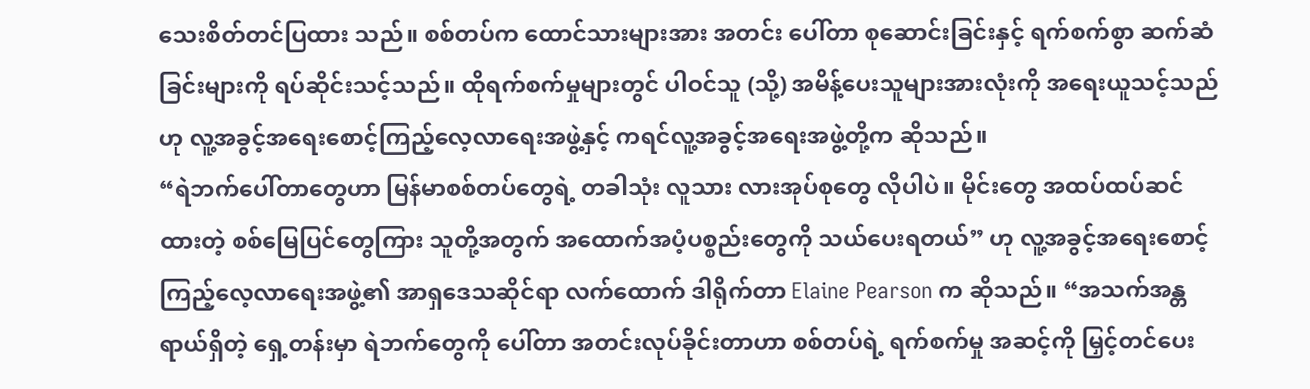သေးစိတ်တင်ပြထား သည်။ စစ်တပ်က ထောင်သားများအား အတင်း ပေါ်တာ စုဆောင်းခြင်းနှင့် ရက်စက်စွာ ဆက်ဆံခြင်းများကို ရပ်ဆိုင်းသင့်သည်။ ထိုရက်စက်မှုများတွင် ပါဝင်သူ (သို့) အမိန့်ပေးသူများအားလုံးကို အရေးယူသင့်သည် ဟု လူ့အခွင့်အရေးစောင့်ကြည့်လေ့လာရေးအဖွဲ့နှင့် ကရင်လူ့အခွင့်အရေးအဖွဲ့တို့က ဆိုသည်။
“ရဲဘက်ပေါ်တာတွေဟာ မြန်မာစစ်တပ်တွေရဲ့ တခါသုံး လူသား လားအုပ်စုတွေ လိုပါပဲ။ မိုင်းတွေ အထပ်ထပ်ဆင်ထားတဲ့ စစ်မြေပြင်တွေကြား သူတို့အတွက် အထောက်အပံ့ပစ္စည်းတွေကို သယ်ပေးရတယ်” ဟု လူ့အခွင့်အရေးစောင့်ကြည့်လေ့လာရေးအဖွဲ့၏ အာရှဒေသဆိုင်ရာ လက်ထောက် ဒါရိုက်တာ Elaine Pearson က ဆိုသည်။ “အသက်အန္တရာယ်ရှိတဲ့ ရှေ့တန်းမှာ ရဲဘက်တွေကို ပေါ်တာ အတင်းလုပ်ခိုင်းတာဟာ စစ်တပ်ရဲ့ ရက်စက်မှု အဆင့်ကို မြှင့်တင်ပေး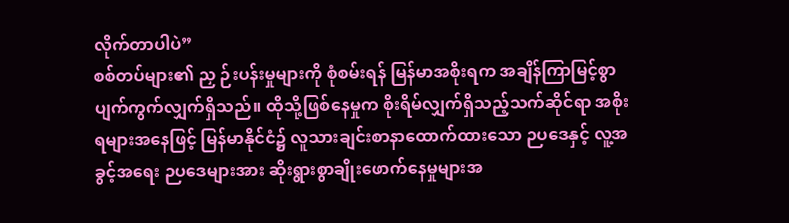လိုက်တာပါပဲ”
စစ်တပ်များ၏ ညှ ဉ်းပန်းမှုများကို စုံစမ်းရန် မြန်မာအစိုးရက အချိန်ကြာမြင့်စွာ ပျက်ကွက်လျှက်ရှိသည်။ ထိုသို့ဖြစ်နေမှုက စိုးရိမ်လျှက်ရှိသည့်သက်ဆိုင်ရာ အစိုးရများအနေဖြင့် မြန်မာနိုင်ငံ၌ လူသားချင်းစာနာထောက်ထားသော ဉပဒေနှင့် လူ့အခွင့်အရေး ဉပဒေများအား ဆိုးရွားစွာချိုးဖောက်နေမှုများအ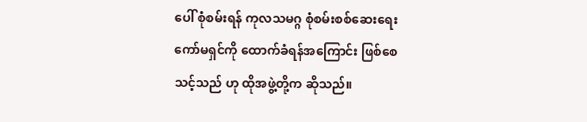ပေါ် စုံစမ်းရန် ကုလသမဂ္ဂ စုံစမ်းစစ်ဆေးရေးကော်မရှင်ကို ထောက်ခံရန်အကြောင်း ဖြစ်စေသင့်သည် ဟု ထိုအဖွဲ့တို့က ဆိုသည်။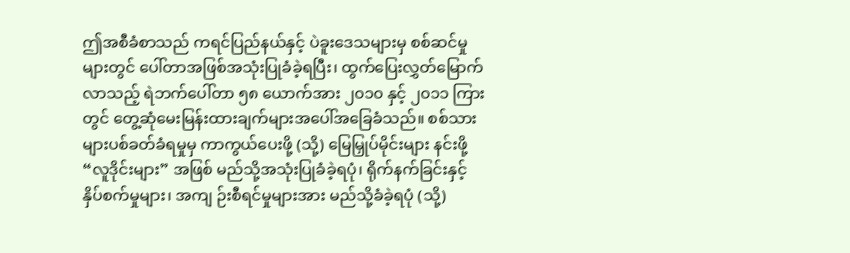ဤအစီခံစာသည် ကရင်ပြည်နယ်နှင့် ပဲခူးဒေသများမှ စစ်ဆင်မှုများတွင် ပေါ်တာအဖြစ်အသုံးပြုခံခဲ့ရပြီး၊ ထွက်ပြေးလွှတ်မြောက်လာသည့် ရဲဘက်ပေါ်တာ ၅၈ ယောက်အား ၂၀၁၀ နှင့် ၂၀၁၁ ကြားတွင် တွေ့ဆုံမေးမြန်းထားချက်များအပေါ်အခြေခံသည်။ စစ်သားများပစ်ခတ်ခံရမှုမှ ကာကွယ်ပေးဖို့ (သို့) မြေမြှုပ်မိုင်းများ နင်းဖို့ “လူဒိုင်းများ” အဖြစ် မည်သို့အသုံးပြုခံခဲ့ရပုံ၊ ရိုက်နက်ခြင်းနှင့် နှိပ်စက်မှုများ၊ အကျ ဉ်းစီရင်မှုများအား မည်သို့ခံခဲ့ရပုံ (သို့)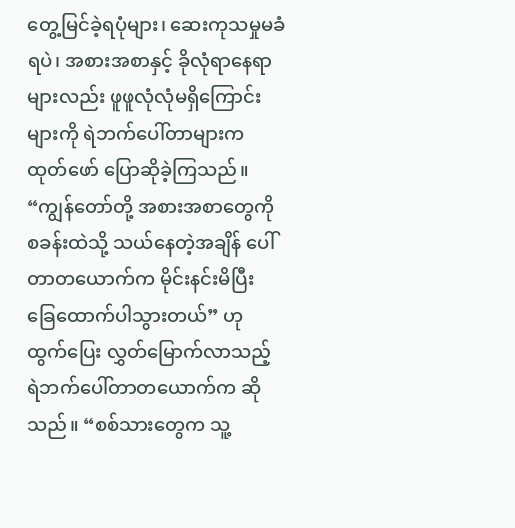တွေ့မြင်ခဲ့ရပုံများ၊ ဆေးကုသမှုမခံရပဲ၊ အစားအစာနှင့် ခိုလုံရာနေရာများလည်း ဖူဖူလုံလုံမရှိကြောင်းများကို ရဲဘက်ပေါ်တာများက ထုတ်ဖော် ပြောဆိုခဲ့ကြသည်။
“ကျွန်တော်တို့ အစားအစာတွေကို စခန်းထဲသို့ သယ်နေတဲ့အချိန် ပေါ်တာတယောက်က မိုင်းနင်းမိပြီး ခြေထောက်ပါသွားတယ်” ဟု ထွက်ပြေး လွှတ်မြောက်လာသည့် ရဲဘက်ပေါ်တာတယောက်က ဆိုသည်။ “စစ်သားတွေက သူ့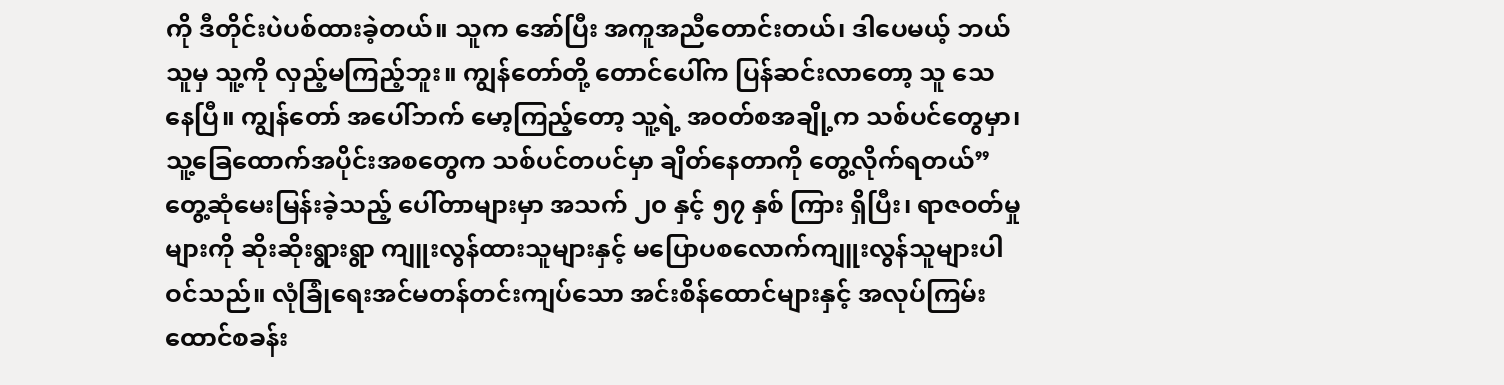ကို ဒီတိုင်းပဲပစ်ထားခဲ့တယ်။ သူက အော်ပြီး အကူအညီတောင်းတယ်၊ ဒါပေမယ့် ဘယ်သူမှ သူ့ကို လှည့်မကြည့်ဘူး။ ကျွန်တော်တို့ တောင်ပေါ်က ပြန်ဆင်းလာတော့ သူ သေနေပြီ။ ကျွန်တော် အပေါ်ဘက် မော့ကြည့်တော့ သူ့ရဲ့ အဝတ်စအချို့က သစ်ပင်တွေမှာ၊ သူ့ခြေထောက်အပိုင်းအစတွေက သစ်ပင်တပင်မှာ ချိတ်နေတာကို တွေ့လိုက်ရတယ်”
တွေ့ဆုံမေးမြန်းခဲ့သည့် ပေါ်တာများမှာ အသက် ၂၀ နှင့် ၅၇ နှစ် ကြား ရှိပြီး၊ ရာဇဝတ်မှုများကို ဆိုးဆိုးရွားရွာ ကျူးလွန်ထားသူများနှင့် မပြောပစလောက်ကျူးလွန်သူများပါဝင်သည်။ လုံခြုံရေးအင်မတန်တင်းကျပ်သော အင်းစိန်ထောင်များနှင့် အလုပ်ကြမ်းထောင်စခန်း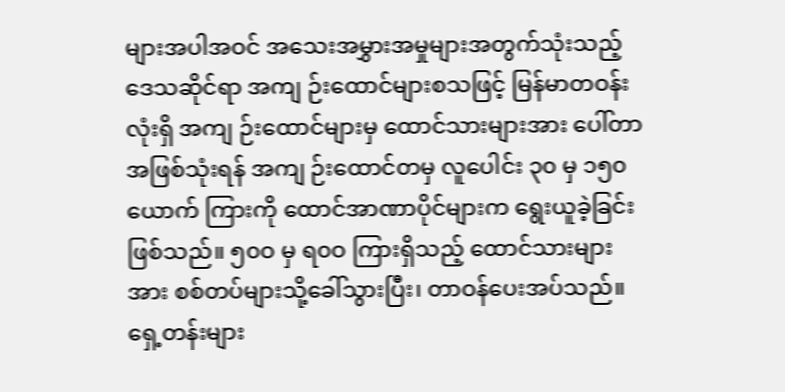များအပါအဝင် အသေးအမွှားအမှုများအတွက်သုံးသည့် ဒေသဆိုင်ရာ အကျ ဉ်းထောင်များစသဖြင့် မြန်မာတဝန်းလုံးရှိ အကျ ဉ်းထောင်များမှ ထောင်သားများအား ပေါ်တာအဖြစ်သုံးရန် အကျ ဉ်းထောင်တမှ လူပေါင်း ၃၀ မှ ၁၅၀ ယောက် ကြားကို ထောင်အာဏာပိုင်များက ရွေးယူခဲ့ခြင်းဖြစ်သည်။ ၅၀ဝ မှ ရ၀ဝ ကြားရှိသည့် ထောင်သားများအား စစ်တပ်များသို့ခေါ်သွားပြီး၊ တာဝန်ပေးအပ်သည်။ ရှေ့တန်းများ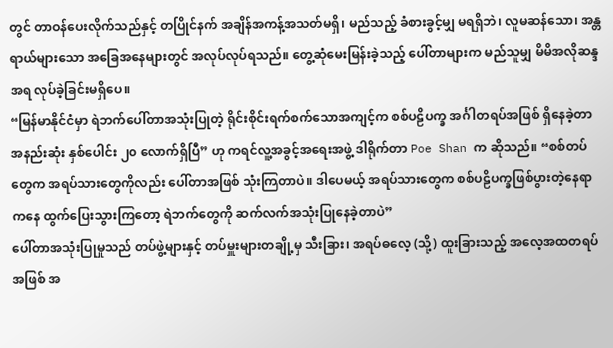တွင် တာဝန်ပေးလိုက်သည်နှင့် တပြိုင်နက် အချိန်အကန့်အသတ်မရှိ၊ မည်သည့် ခံစားခွင့်မျှ မရရှိဘဲ၊ လူမဆန်သော၊ အန္တရာယ်များသော အခြေအနေများတွင် အလုပ်လုပ်ရသည်။ တွေ့ဆုံမေးမြန်းခဲ့သည့် ပေါ်တာများက မည်သူမျှ မိမိအလိုဆန္ဒအရ လုပ်ခဲ့ခြင်းမရှိပေ။
“မြန်မာနိုင်ငံမှာ ရဲဘက်ပေါ်တာအသုံးပြုတဲ့ ရိုင်းစိုင်းရက်စက်သောအကျင့်က စစ်ပဠိပက္ခ အင်္ဂါတရပ်အဖြစ် ရှိနေခဲ့တာ အနည်းဆုံး နှစ်ပေါင်း ၂၀ လောက်ရှိပြီ” ဟု ကရင်လူ့အခွင့်အရေးအဖွဲ့ ဒါရိုက်တာ Poe Shan က ဆိုသည်။ “စစ်တပ်တွေက အရပ်သားတွေကိုလည်း ပေါ်တာအဖြစ် သုံးကြတာပဲ။ ဒါပေမယ့် အရပ်သားတွေက စစ်ပဠိပက္ခဖြစ်ပွားတဲ့နေရာကနေ ထွက်ပြေးသွားကြတော့ ရဲဘက်တွေကို ဆက်လက်အသုံးပြုနေခဲ့တာပဲ”
ပေါ်တာအသုံးပြုမှုသည် တပ်ဖွဲ့များနှင့် တပ်မှူးများတချို့မှ သီးခြား၊ အရပ်ဓလေ့ (သို့) ထူးခြားသည့် အလေ့အထတရပ်အဖြစ် အ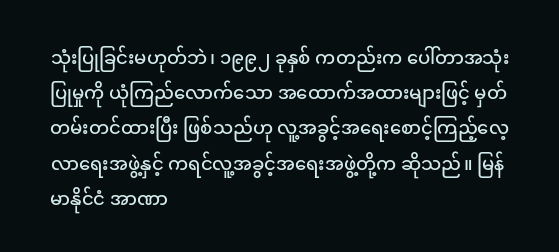သုံးပြုခြင်းမဟုတ်ဘဲ၊ ၁၉၉၂ ခုနှစ် ကတည်းက ပေါ်တာအသုံးပြုမှုကို ယုံကြည်လောက်သော အထောက်အထားများဖြင့် မှတ်တမ်းတင်ထားပြီး ဖြစ်သည်ဟု လူ့အခွင့်အရေးစောင့်ကြည့်လေ့လာရေးအဖွဲ့နှင့် ကရင်လူ့အခွင့်အရေးအဖွဲ့တို့က ဆိုသည်။ မြန်မာနိုင်ငံ အာဏာ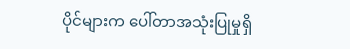ပိုင်များက ပေါ်တာအသုံးပြုမှုရှိ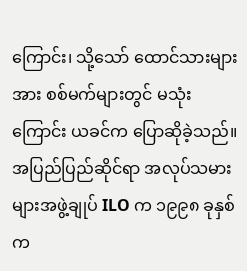ကြောင်း၊ သို့သော် ထောင်သားများအား စစ်မက်များတွင် မသုံးကြောင်း ယခင်က ပြောဆိုခဲ့သည်။
အပြည်ပြည်ဆိုင်ရာ အလုပ်သမားများအဖွဲ့ချုပ် ILO က ၁၉၉၈ ခုနှစ်က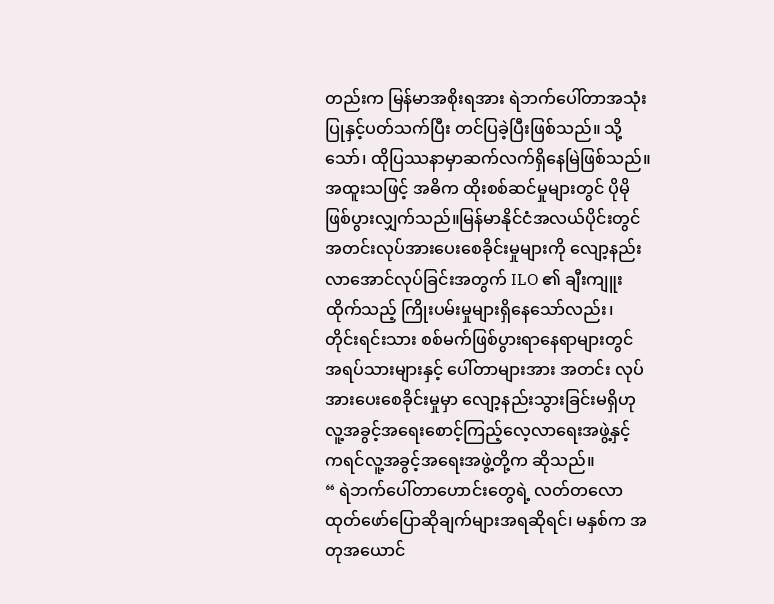တည်းက မြန်မာအစိုးရအား ရဲဘက်ပေါ်တာအသုံးပြုနှင့်ပတ်သက်ပြီး တင်ပြခဲ့ပြီးဖြစ်သည်။ သို့သော်၊ ထိုပြဿနာမှာဆက်လက်ရှိနေမြဲဖြစ်သည်။ အထူးသဖြင့် အဓိက ထိုးစစ်ဆင်မှုများတွင် ပိုမိုဖြစ်ပွားလျှက်သည်။မြန်မာနိုင်ငံအလယ်ပိုင်းတွင် အတင်းလုပ်အားပေးစေခိုင်းမှုများကို လျော့နည်းလာအောင်လုပ်ခြင်းအတွက် ILO ၏ ချီးကျူးထိုက်သည့် ကြိုးပမ်းမှုများရှိနေသော်လည်း၊ တိုင်းရင်းသား စစ်မက်ဖြစ်ပွားရာနေရာများတွင် အရပ်သားများနှင့် ပေါ်တာများအား အတင်း လုပ်အားပေးစေခိုင်းမှုမှာ လျော့နည်းသွားခြင်းမရှိဟု လူ့အခွင့်အရေးစောင့်ကြည့်လေ့လာရေးအဖွဲ့နှင့် ကရင်လူ့အခွင့်အရေးအဖွဲ့တို့က ဆိုသည်။
“ ရဲဘက်ပေါ်တာဟောင်းတွေရဲ့ လတ်တလော ထုတ်ဖော်ပြောဆိုချက်များအရဆိုရင်၊ မနှစ်က အတုအယောင်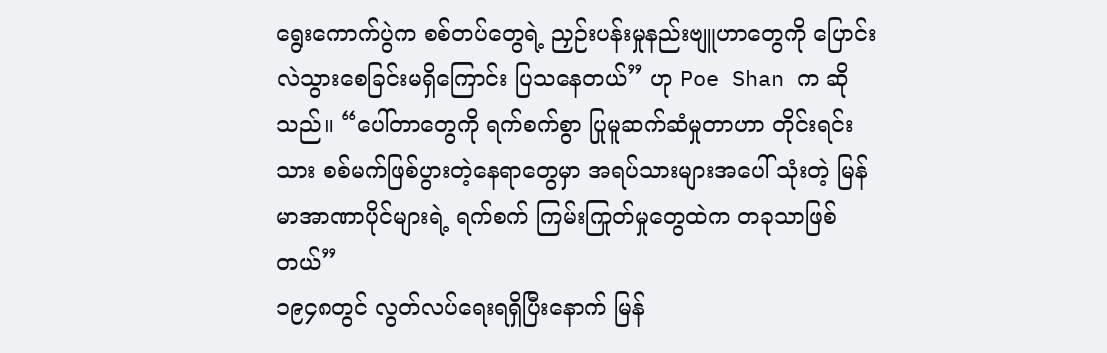ရွေးကောက်ပွဲက စစ်တပ်တွေရဲ့ ညှဉ်းပန်းမှုနည်းဗျူဟာတွေကို ပြောင်းလဲသွားစေခြင်းမရှိကြောင်း ပြသနေတယ်” ဟု Poe Shan က ဆိုသည်။ “ပေါ်တာတွေကို ရက်စက်စွာ ပြုမူဆက်ဆံမှုတာဟာ တိုင်းရင်းသား စစ်မက်ဖြစ်ပွားတဲ့နေရာတွေမှာ အရပ်သားများအပေါ် သုံးတဲ့ မြန်မာအာဏာပိုင်များရဲ့ ရက်စက် ကြမ်းကြုတ်မှုတွေထဲက တခုသာဖြစ်တယ်”
၁၉၄၈တွင် လွတ်လပ်ရေးရရှိပြီးနောက် မြန်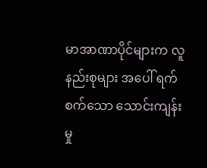မာအာဏာပိုင်များက လူနည်းစုများ အပေါ် ရက်စက်သော သောင်းကျန်းမှု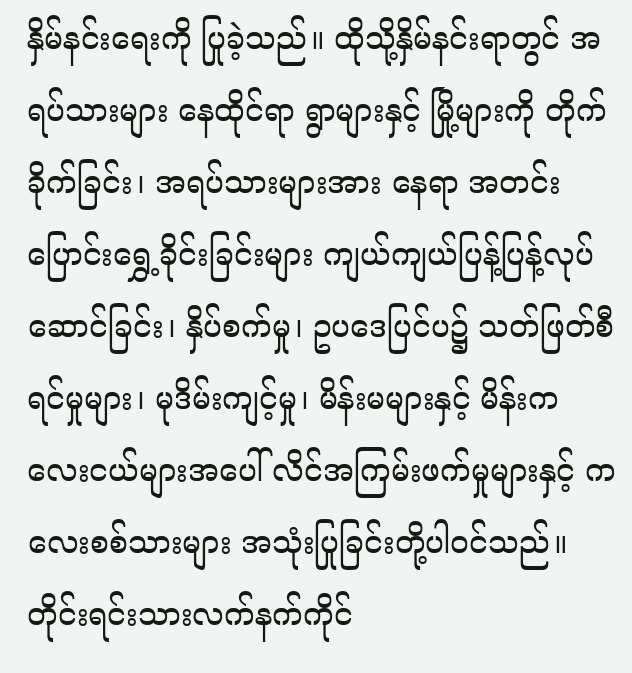နှိမ်နင်းရေးကို ပြုခဲ့သည်။ ထိုသို့နှိမ်နင်းရာတွင် အရပ်သားများ နေထိုင်ရာ ရွာများနှင့် မြို့များကို တိုက်ခိုက်ခြင်း၊ အရပ်သားများအား နေရာ အတင်းပြောင်းရွှေ့ခိုင်းခြင်းများ ကျယ်ကျယ်ပြန့်ပြန့်လုပ်ဆောင်ခြင်း၊ နှိပ်စက်မှု၊ ဥပဒေပြင်ပ၌ သတ်ဖြတ်စီရင်မှုများ၊ မုဒိမ်းကျင့်မှု၊ မိန်းမများနှင့် မိန်းကလေးငယ်များအပေါ် လိင်အကြမ်းဖက်မှုများနှင့် ကလေးစစ်သားများ အသုံးပြုခြင်းတို့ပါဝင်သည်။ တိုင်းရင်းသားလက်နက်ကိုင်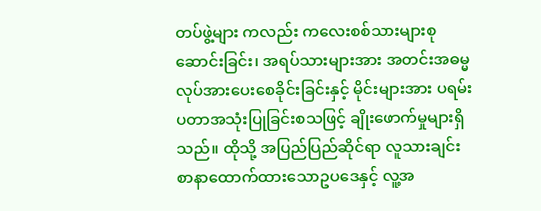တပ်ဖွဲ့များ ကလည်း ကလေးစစ်သားများစုဆောင်းခြင်း၊ အရပ်သားများအား အတင်းအဓမ္မလုပ်အားပေးစေခိုင်းခြင်းနှင့် မိုင်းများအား ပရမ်းပတာအသုံးပြုခြင်းစသဖြင့် ချိုးဖောက်မှုများရှိသည်။ ထိုသို့ အပြည်ပြည်ဆိုင်ရာ လူသားချင်းစာနာထောက်ထားသောဥပဒေနှင့် လူ့အ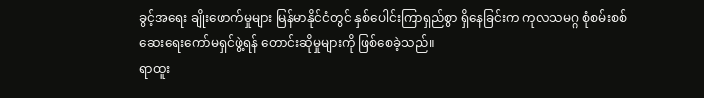ခွင့်အရေး ချိုးဖောက်မှုများ မြန်မာနိုင်ငံတွင် နှစ်ပေါင်းကြာရှည်စွာ ရှိနေခြင်းက ကုလသမဂ္ဂ စုံစမ်းစစ်ဆေးရေးကော်မရှင်ဖွဲ့ရန် တောင်းဆိုမှုများကို ဖြစ်စေခဲ့သည်။
ရာထူး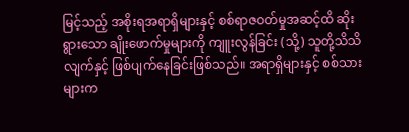မြင့်သည့် အစိုးရအရာရှိများနှင့် စစ်ရာဇဝတ်မှုအဆင့်ထိ ဆိုးရွားသော ချိုးဖောက်မှုများကို ကျူးလွန်ခြင်း (သို့) သူတို့သိသိလျက်နှင့် ဖြစ်ပျက်နေခြင်းဖြစ်သည်။ အရာရှိများနှင့် စစ်သားများက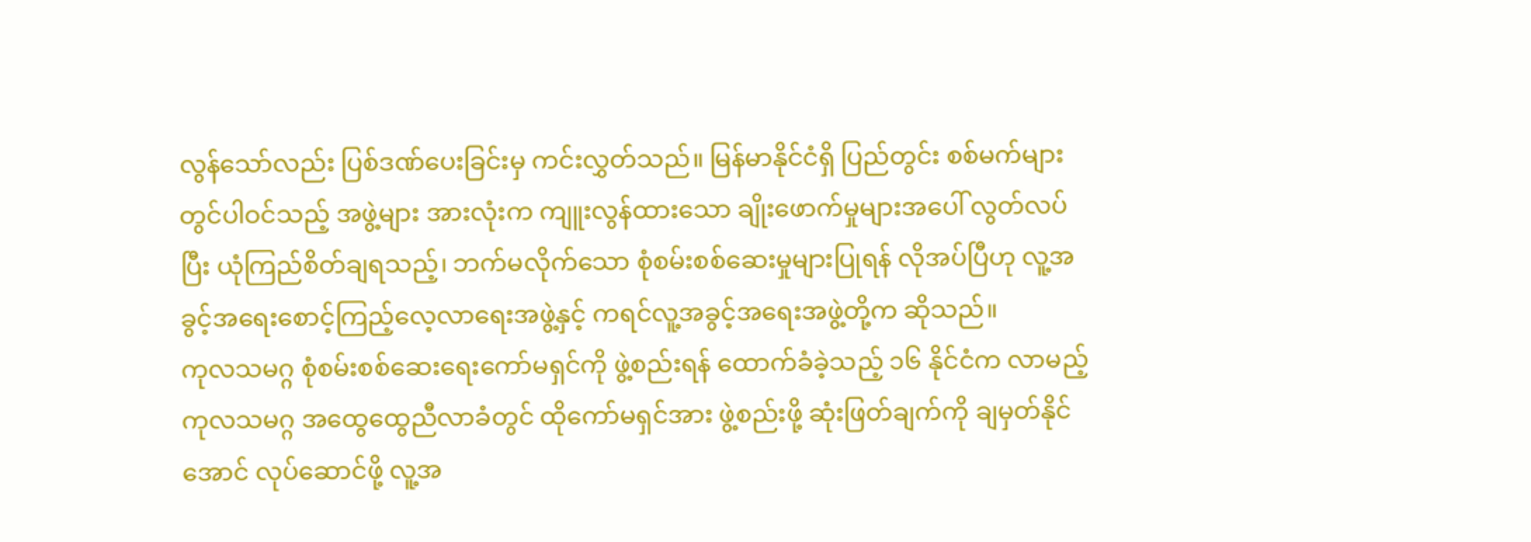လွန်သော်လည်း ပြစ်ဒဏ်ပေးခြင်းမှ ကင်းလွှတ်သည်။ မြန်မာနိုင်ငံရှိ ပြည်တွင်း စစ်မက်များတွင်ပါဝင်သည့် အဖွဲ့များ အားလုံးက ကျူးလွန်ထားသော ချိုးဖောက်မှုများအပေါ် လွတ်လပ်ပြီး ယုံကြည်စိတ်ချရသည့်၊ ဘက်မလိုက်သော စုံစမ်းစစ်ဆေးမှုများပြုရန် လိုအပ်ပြီဟု လူ့အခွင့်အရေးစောင့်ကြည့်လေ့လာရေးအဖွဲ့နှင့် ကရင်လူ့အခွင့်အရေးအဖွဲ့တို့က ဆိုသည်။
ကုလသမဂ္ဂ စုံစမ်းစစ်ဆေးရေးကော်မရှင်ကို ဖွဲ့စည်းရန် ထောက်ခံခဲ့သည့် ၁၆ နိုင်ငံက လာမည့် ကုလသမဂ္ဂ အထွေထွေညီလာခံတွင် ထိုကော်မရှင်အား ဖွဲ့စည်းဖို့ ဆုံးဖြတ်ချက်ကို ချမှတ်နိုင်အောင် လုပ်ဆောင်ဖို့ လူ့အ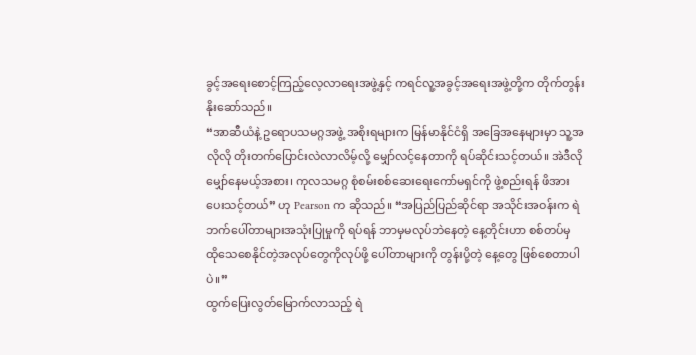ခွင့်အရေးစောင့်ကြည့်လေ့လာရေးအဖွဲ့နှင့် ကရင်လူ့အခွင့်အရေးအဖွဲ့တို့က တိုက်တွန်းနိုးဆော်သည်။
“အာဆီယံနဲ့ ဥရောပသမဂ္ဂအဖွဲ့ အစိုးရများက မြန်မာနိုင်ငံရှိ အခြေအနေများမှာ သူ့အလိုလို တိုးတက်ပြောင်းလဲလာလိမ့်လို့ မျှော်လင့်နေတာကို ရပ်ဆိုင်းသင့်တယ်။ အဲဒီလို မျှော်နေမယ့်အစား၊ ကုလသမဂ္ဂ စုံစမ်းစစ်ဆေးရေးကော်မရှင်ကို ဖွဲ့စည်းရန် ဖိအားပေးသင့်တယ်” ဟု Pearson က ဆိုသည်။ “အပြည်ပြည်ဆိုင်ရာ အသိုင်းအဝန်းက ရဲဘက်ပေါ်တာများအသုံးပြုမှုကို ရပ်ရန် ဘာမှမလုပ်ဘဲနေတဲ့ နေ့တိုင်းဟာ စစ်တပ်မှ ထိုသေစေနိုင်တဲ့အလုပ်တွေကိုလုပ်ဖို့ ပေါ်တာများကို တွန်းပို့တဲ့ နေ့တွေ ဖြစ်စေတာပါပဲ။”
ထွက်ပြေးလွတ်မြောက်လာသည့် ရဲ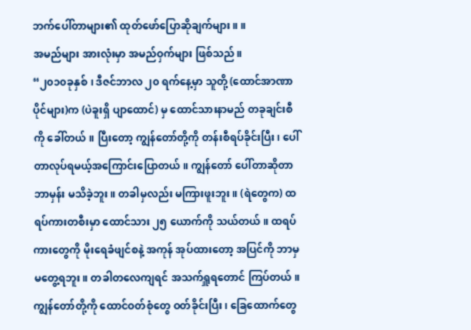ဘက်ပေါ်တာများ၏ ထုတ်ဖော်ပြောဆိုချက်များ။ ။
အမည်များ အားလုံးမှာ အမည်ဝှက်များ ဖြစ်သည်။
“၂၀၁၀ခုနှစ်၊ ဒီဇင်ဘာလ ၂၀ ရက်နေ့မှာ သူတို့ (ထောင်အာဏာပိုင်များ)က (ပဲခူးရှိ ပျာထောင်) မှ ထောင်သားနာမည် တခုချင်းစီကို ခေါ်တယ်။ ပြီးတော့ ကျွန်တော်တို့ကို တန်းစီရပ်ခိုင်းပြီး၊ ပေါ်တာလုပ်ရမယ့်အကြောင်းပြောတယ်။ ကျွန်တော် ပေါ်တာဆိုတာ ဘာမှန်း မသိခဲ့ဘူး။ တခါမှလည်း မကြားဖူးဘူး။ (ရဲတွေက) ထရပ်ကားတစီးမှာ ထောင်သား ၂၅ ယောက်ကို သယ်တယ်။ ထရပ်ကားတွေကို မိုးရေခံဖျင်စနဲ့ အကုန် အုပ်ထားတော့ အပြင်ကို ဘာမှ မတွေ့ရဘူး။ တခါတလေကျရင် အသက်ရှူရတောင် ကြပ်တယ်။ ကျွန်တော်တို့ကို ထောင်ဝတ်စုံတွေ ဝတ်ခိုင်းပြီး၊ ခြေထောက်တွေ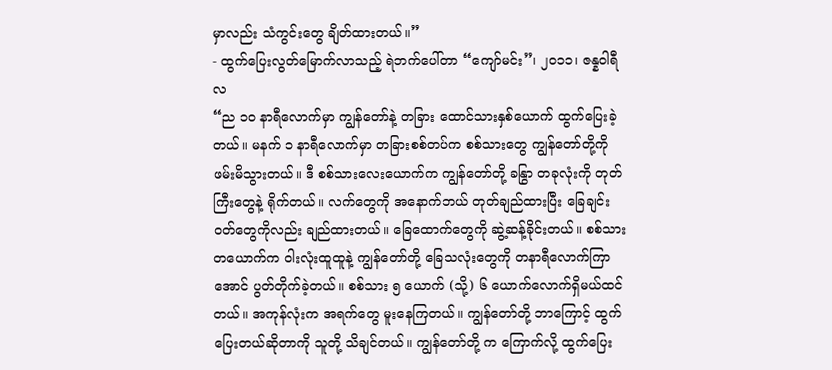မှာလည်း သံကွင်းတွေ ချိတ်ထားတယ်။”
- ထွက်ပြေးလွတ်မြောက်လာသည့် ရဲဘက်ပေါ်တာ “ကျော်မင်း”၊ ၂၀၁၁၊ ဇန္နဝါရီလ
“ည ၁၀ နာရီလောက်မှာ ကျွန်တော်နဲ့ တခြား ထောင်သားနှစ်ယောက် ထွက်ပြေးခဲ့တယ်။ မနက် ၁ နာရီလောက်မှာ တခြားစစ်တပ်က စစ်သားတွေ ကျွန်တော်တို့ကို ဖမ်းမိသွားတယ်။ ဒီ စစ်သားလေးယောက်က ကျွန်တော်တို့ ခနြွာ တခုလုံးကို တုတ်ကြီးတွေနဲ့ ရိုက်တယ်။ လက်တွေကို အနောက်ဘယ် တုတ်ချည်ထားပြီး ခြေချင်းဝတ်တွေကိုလည်း ချည်ထားတယ်။ ခြေထောက်တွေကို ဆွဲ့ဆန့်ခိုင်းတယ်။ စစ်သားတယောက်က ဝါးလုံးထူထူနဲ့ ကျွန်တော်တို့ ခြေသလုံးတွေကို တနာရီလောက်ကြာအောင် ပွတ်တိုက်ခဲ့တယ်။ စစ်သား ၅ ယောက် (သို့) ၆ ယောက်လောက်ရှိမယ်ထင်တယ်။ အကုန်လုံးက အရက်တွေ မူးနေကြတယ်။ ကျွန်တော်တို့ ဘာကြောင့် ထွက်ပြေးတယ်ဆိုတာကို သူတို့ သိချင်တယ်။ ကျွန်တော်တို့ က ကြောက်လို့ ထွက်ပြေး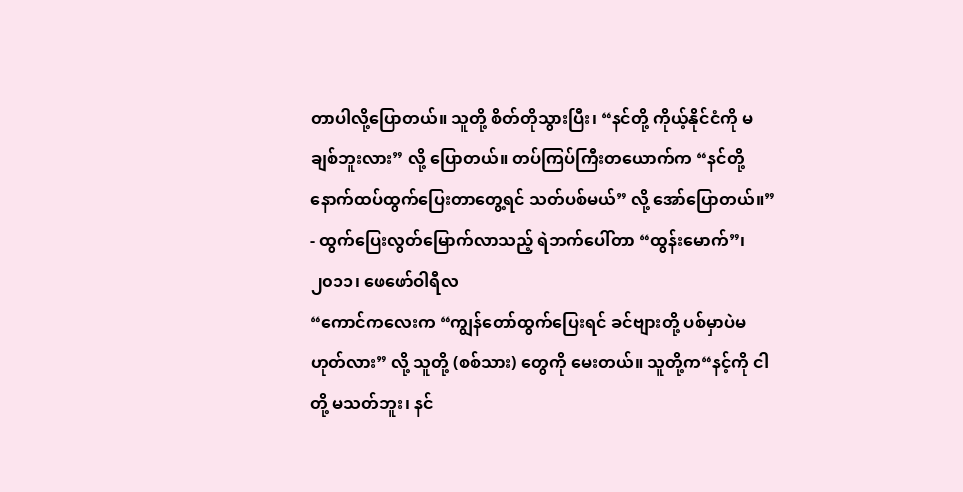တာပါလို့ပြောတယ်။ သူတို့ စိတ်တိုသွားပြီး၊ “နင်တို့ ကိုယ့်နိုင်ငံကို မချစ်ဘူးလား” လို့ ပြောတယ်။ တပ်ကြပ်ကြီးတယောက်က “နင်တို့ နောက်ထပ်ထွက်ပြေးတာတွေ့ရင် သတ်ပစ်မယ်” လို့ အော်ပြောတယ်။”
- ထွက်ပြေးလွတ်မြောက်လာသည့် ရဲဘက်ပေါ်တာ “ထွန်းမောက်”၊ ၂၀၁၁၊ ဖေဖော်ဝါရီလ
“ကောင်ကလေးက “ကျွန်တော်ထွက်ပြေးရင် ခင်ဗျားတို့ ပစ်မှာပဲမဟုတ်လား” လို့ သူတို့ (စစ်သား) တွေကို မေးတယ်။ သူတို့က“နင့်ကို ငါတို့ မသတ်ဘူး၊ နင်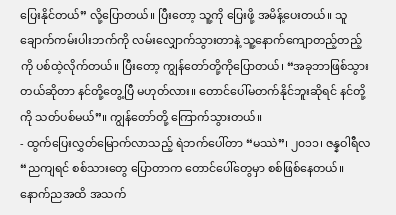ပြေးနိုင်တယ်” လို့ပြောတယ်။ ပြီးတော့ သူ့ကို ပြေးဖို့ အမိန့်ပေးတယ်။ သူ ချောက်ကမ်းပါးဘက်ကို လမ်းလျှောက်သွားတာနဲ့ သူ့နောက်ကျောတည့်တည့်ကို ပစ်ထဲ့လိုက်တယ်။ ပြီးတော့ ကျွန်တော်တို့ကိုပြောတယ်၊ “အခုဘာဖြစ်သွားတယ်ဆိုတာ နင်တို့တွေ့ပြီ မဟုတ်လား။ တောင်ပေါ်မတက်နိုင်ဘူးဆိုရင် နင်တို့ကို သတ်ပစ်မယ်”။ ကျွန်တော်တို့ ကြောက်သွားတယ်။
- ထွက်ပြေးလွှတ်မြောက်လာသည့် ရဲဘက်ပေါ်တာ “မဿဲ”၊ ၂၀၁၁၊ ဇန္နဝါရီလ
“ညကျရင် စစ်သားတွေ ပြောတာက တောင်ပေါ်တွေမှာ စစ်ဖြစ်နေတယ်။ နောက်ညအထိ အသက်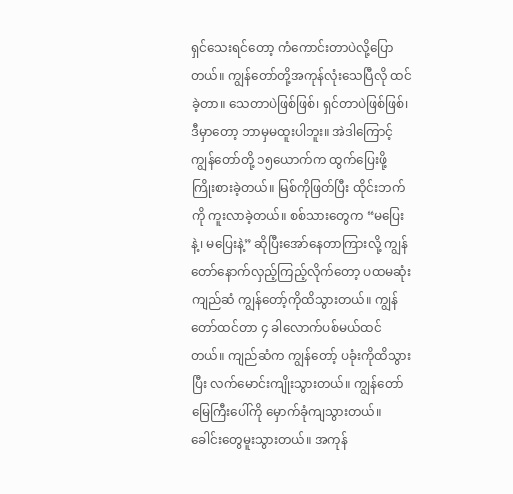ရှင်သေးရင်တော့ ကံကောင်းတာပဲလို့ပြောတယ်။ ကျွန်တော်တို့အကုန်လုံးသေပြီလို ထင်ခဲ့တာ။ သေတာပဲဖြစ်ဖြစ်၊ ရှင်တာပဲဖြစ်ဖြစ်၊ ဒီမှာတော့ ဘာမှမထူးပါဘူး။ အဲဒါကြောင့် ကျွန်တော်တို့ ၁၅ယောက်က ထွက်ပြေးဖို့ ကြိုးစားခဲ့တယ်။ မြစ်ကိုဖြတ်ပြီး ထိုင်းဘက်ကို ကူးလာခဲ့တယ်။ စစ်သားတွေက “မပြေးနဲ့၊ မပြေးနဲ့” ဆိုပြီးအော်နေတာကြားလို့ ကျွန်တော်နောက်လှည့်ကြည့်လိုက်တော့ ပထမဆုံးကျည်ဆံ ကျွန်တော့်ကိုထိသွားတယ်။ ကျွန်တော်ထင်တာ ၄ ခါလောက်ပစ်မယ်ထင်တယ်။ ကျည်ဆံက ကျွန်တော့် ပခုံးကိုထိသွားပြီး လက်မောင်းကျိုးသွားတယ်။ ကျွန်တော် မြေကြီးပေါ်ကို မှောက်ခုံကျသွားတယ်။ ခေါင်းတွေမူးသွားတယ်။ အကုန်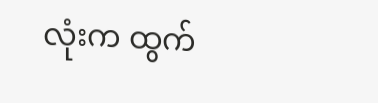လုံးက ထွက်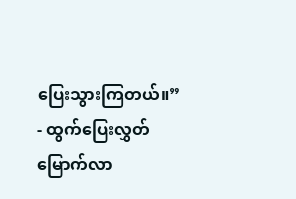ပြေးသွားကြတယ်။”
- ထွက်ပြေးလွှတ်မြောက်လာ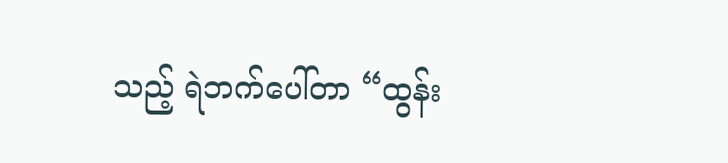သည့် ရဲဘက်ပေါ်တာ “ထွန်း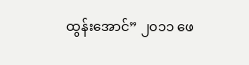ထွန်းအောင်” ၂၀၁၁ ဖေ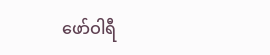ဖော်ဝါရီ